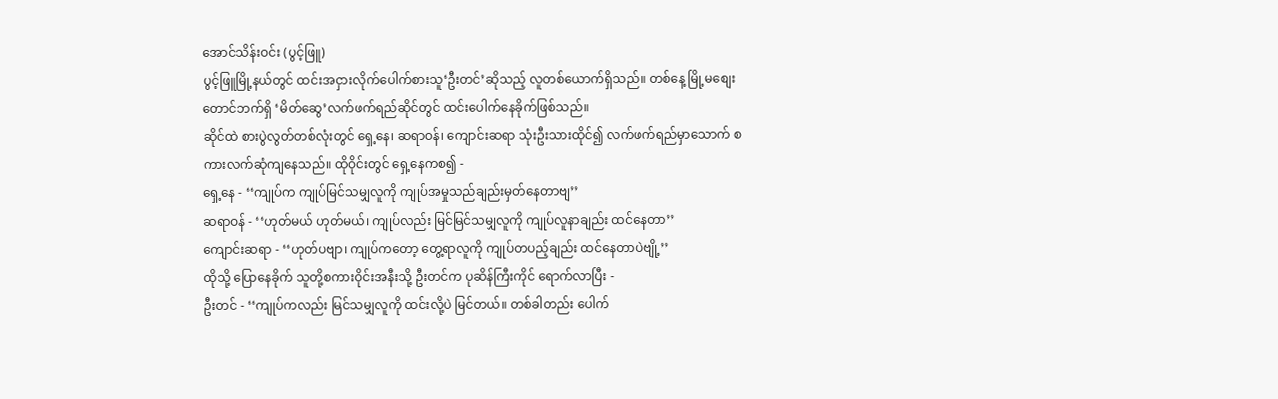အောင်သိန်းဝင်း (ပွင့်ဖြူ)
ပွင့်ဖြူမြို့နယ်တွင် ထင်းအငှားလိုက်ပေါက်စားသူ‘ဦးတင်’ဆိုသည့် လူတစ်ယောက်ရှိသည်။ တစ်နေ့ မြို့မစျေးတောင်ဘက်ရှိ ‘မိတ်ဆွေ’လက်ဖက်ရည်ဆိုင်တွင် ထင်းပေါက်နေခိုက်ဖြစ်သည်။
ဆိုင်ထဲ စားပွဲလွတ်တစ်လုံးတွင် ရှေ့နေ၊ ဆရာဝန်၊ ကျောင်းဆရာ သုံးဦးသားထိုင်၍ လက်ဖက်ရည်မှာသောက် စကားလက်ဆုံကျနေသည်။ ထိုဝိုင်းတွင် ရှေ့နေကစ၍ -
ရှေ့နေ - ‘‘ကျုပ်က ကျုပ်မြင်သမျှလူကို ကျုပ်အမှုသည်ချည်းမှတ်နေတာဗျ’’
ဆရာဝန် - ‘‘ဟုတ်မယ် ဟုတ်မယ်၊ ကျုပ်လည်း မြင်မြင်သမျှလူကို ကျုပ်လူနာချည်း ထင်နေတာ’’
ကျောင်းဆရာ - ‘‘ဟုတ်ပဗျာ၊ ကျုပ်ကတော့ တွေ့ရာလူကို ကျုပ်တပည့်ချည်း ထင်နေတာပဲဗျို့’’
ထိုသို့ ပြောနေခိုက် သူတို့စကားဝိုင်းအနီးသို့ ဦးတင်က ပုဆိန်ကြီးကိုင် ရောက်လာပြီး -
ဦးတင် - ‘‘ကျုပ်ကလည်း မြင်သမျှလူကို ထင်းလို့ပဲ မြင်တယ်။ တစ်ခါတည်း ပေါက်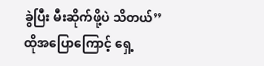ခွဲပြီး မီးဆိုက်ဖို့ပဲ သိတယ်’’
ထိုအပြောကြောင့် ရှေ့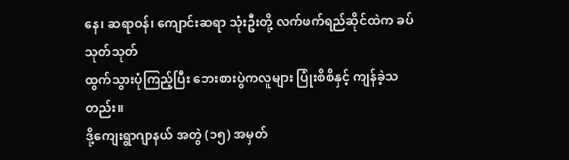နေ၊ ဆရာဝန်၊ ကျောင်းဆရာ သုံးဦးတို့ လက်ဖက်ရည်ဆိုင်ထဲက ခပ်သုတ်သုတ်
ထွက်သွားပုံကြည့်ပြီး ဘေးစားပွဲကလူများ ပြုံးစိစိနှင့် ကျန်ခဲ့သတည်း။
ဒို့ကျေးရွာဂျာနယ် အတွဲ (၁၅) အမှတ်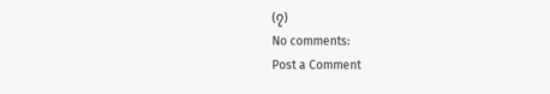(၇)
No comments:
Post a Comment